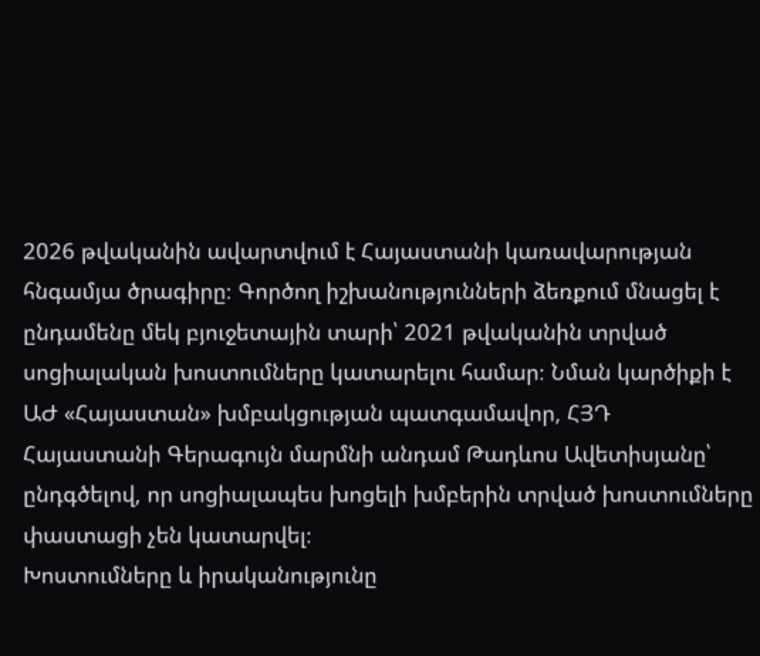2026 թվականին ավարտվում է Հայաստանի կառավարության հնգամյա ծրագիրը։ Գործող իշխանությունների ձեռքում մնացել է ընդամենը մեկ բյուջետային տարի՝ 2021 թվականին տրված սոցիալական խոստումները կատարելու համար։ Նման կարծիքի է ԱԺ «Հայաստան» խմբակցության պատգամավոր, ՀՅԴ Հայաստանի Գերագույն մարմնի անդամ Թադևոս Ավետիսյանը՝ ընդգծելով, որ սոցիալապես խոցելի խմբերին տրված խոստումները փաստացի չեն կատարվել։
Խոստումները և իրականությունը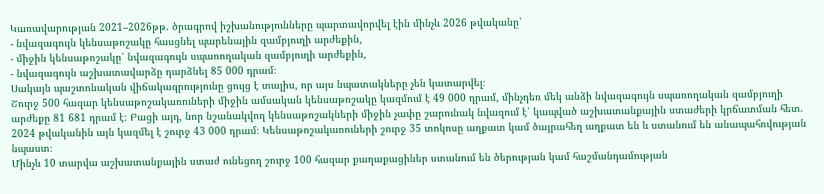Կառավարության 2021–2026թթ. ծրագրով իշխանությունները պարտավորվել էին մինչև 2026 թվականը՝
- նվազագույն կենսաթոշակը հասցնել պարենային զամբյուղի արժեքին,
- միջին կենսաթոշակը՝ նվազագույն սպառողական զամբյուղի արժեքին,
- նվազագույն աշխատավարձը դարձնել 85 000 դրամ։
Սակայն պաշտոնական վիճակագրությունը ցույց է տալիս, որ այս նպատակները չեն կատարվել։
Շուրջ 500 հազար կենսաթոշակառուների միջին ամսական կենսաթոշակը կազմում է 49 000 դրամ, մինչդեռ մեկ անձի նվազագույն սպառողական զամբյուղի արժեքը 81 681 դրամ է։ Բացի այդ, նոր նշանակվող կենսաթոշակների միջին չափը շարունակ նվազում է՝ կապված աշխատանքային ստաժերի կրճատման հետ. 2024 թվականին այն կազմել է շուրջ 43 000 դրամ։ Կենսաթոշակառուների շուրջ 35 տոկոսը աղքատ կամ ծայրահեղ աղքատ են և ստանում են անապահովության նպաստ։
Մինչև 10 տարվա աշխատանքային ստաժ ունեցող շուրջ 100 հազար քաղաքացիներ ստանում են ծերության կամ հաշմանդամության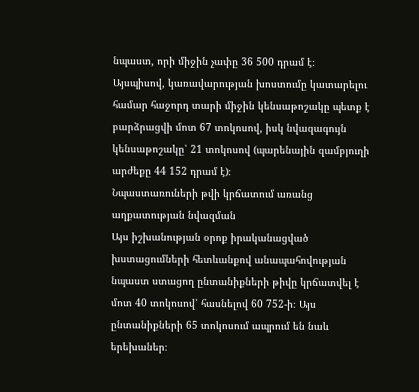նպաստ, որի միջին չափը 36 500 դրամ է։
Այսպիսով, կառավարության խոստումը կատարելու համար հաջորդ տարի միջին կենսաթոշակը պետք է բարձրացվի մոտ 67 տոկոսով, իսկ նվազագույն կենսաթոշակը՝ 21 տոկոսով (պարենային զամբյուղի արժեքը 44 152 դրամ է)։
Նպաստառուների թվի կրճատում առանց աղքատության նվազման
Այս իշխանության օրոք իրականացված խստացումների հետևանքով անապահովության նպաստ ստացող ընտանիքների թիվը կրճատվել է մոտ 40 տոկոսով՝ հասնելով 60 752-ի։ Այս ընտանիքների 65 տոկոսում ապրում են նաև երեխաներ։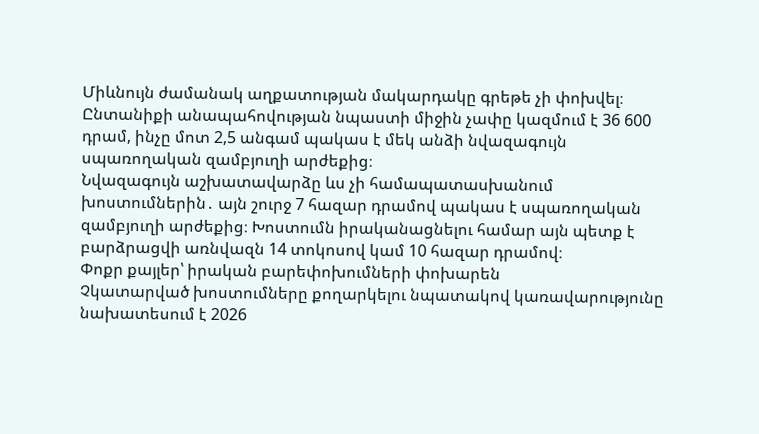Միևնույն ժամանակ աղքատության մակարդակը գրեթե չի փոխվել։
Ընտանիքի անապահովության նպաստի միջին չափը կազմում է 36 600 դրամ, ինչը մոտ 2,5 անգամ պակաս է մեկ անձի նվազագույն սպառողական զամբյուղի արժեքից։
Նվազագույն աշխատավարձը ևս չի համապատասխանում խոստումներին․ այն շուրջ 7 հազար դրամով պակաս է սպառողական զամբյուղի արժեքից։ Խոստումն իրականացնելու համար այն պետք է բարձրացվի առնվազն 14 տոկոսով կամ 10 հազար դրամով։
Փոքր քայլեր՝ իրական բարեփոխումների փոխարեն
Չկատարված խոստումները քողարկելու նպատակով կառավարությունը նախատեսում է 2026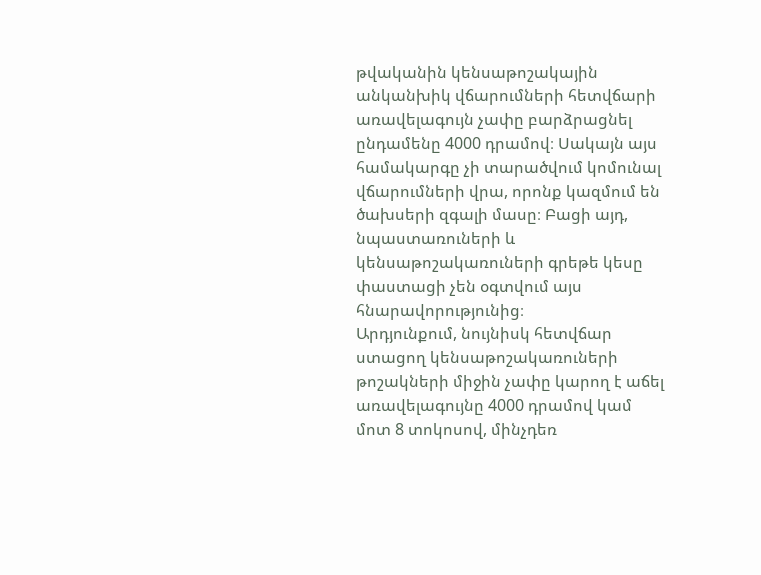թվականին կենսաթոշակային անկանխիկ վճարումների հետվճարի առավելագույն չափը բարձրացնել ընդամենը 4000 դրամով։ Սակայն այս համակարգը չի տարածվում կոմունալ վճարումների վրա, որոնք կազմում են ծախսերի զգալի մասը։ Բացի այդ, նպաստառուների և կենսաթոշակառուների գրեթե կեսը փաստացի չեն օգտվում այս հնարավորությունից։
Արդյունքում, նույնիսկ հետվճար ստացող կենսաթոշակառուների թոշակների միջին չափը կարող է աճել առավելագույնը 4000 դրամով կամ մոտ 8 տոկոսով, մինչդեռ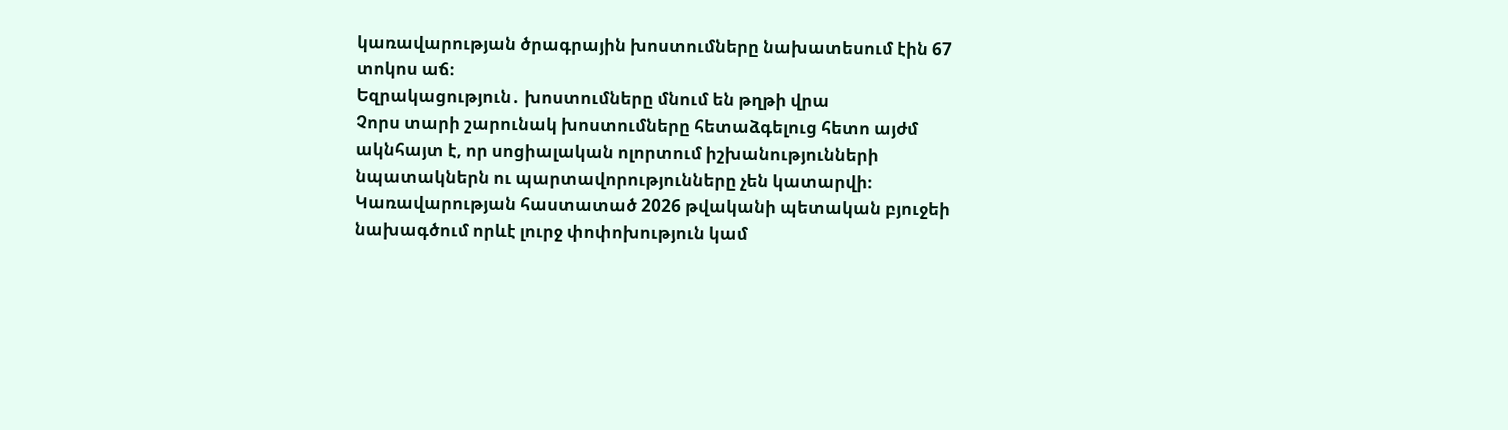կառավարության ծրագրային խոստումները նախատեսում էին 67 տոկոս աճ։
Եզրակացություն․ խոստումները մնում են թղթի վրա
Չորս տարի շարունակ խոստումները հետաձգելուց հետո այժմ ակնհայտ է, որ սոցիալական ոլորտում իշխանությունների նպատակներն ու պարտավորությունները չեն կատարվի։ Կառավարության հաստատած 2026 թվականի պետական բյուջեի նախագծում որևէ լուրջ փոփոխություն կամ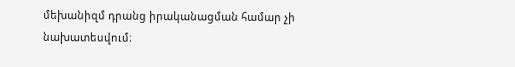մեխանիզմ դրանց իրականացման համար չի նախատեսվում։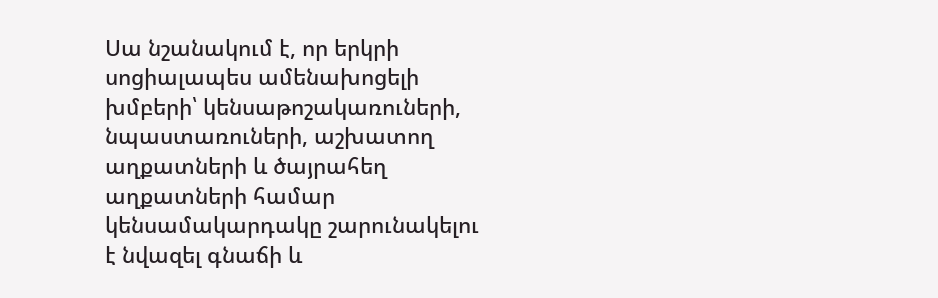Սա նշանակում է, որ երկրի սոցիալապես ամենախոցելի խմբերի՝ կենսաթոշակառուների, նպաստառուների, աշխատող աղքատների և ծայրահեղ աղքատների համար կենսամակարդակը շարունակելու է նվազել գնաճի և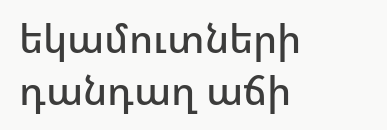եկամուտների դանդաղ աճի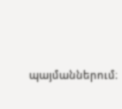պայմաններում։